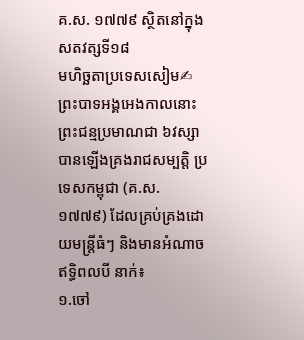គ.ស. ១៧៧៩ ស្ថិតនៅក្នុង សតវត្សទី១៨
មហិច្ឆតាប្រទេសសៀម✍ព្រះបាទអង្គអេងកាលនោះព្រះជន្មប្រមាណជា ៦វស្សា បានឡើងគ្រងរាជសម្បត្តិ ប្រទេសកម្ពុជា (គ.ស. ១៧៧៩) ដែលគ្រប់គ្រងដោយមន្ត្រីធំៗ និងមានអំណាចឥទ្ធិពលបី នាក់៖
១.ចៅ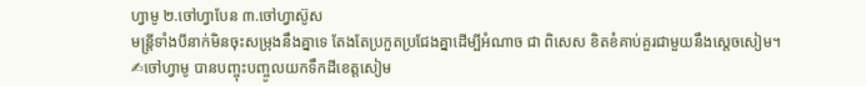ហ្វាមូ ២.ចៅហ្វាបែន ៣.ចៅហ្វាស៊ូស
មន្ត្រីទាំងបីនាក់មិនចុះសម្រុងនឹងគ្នាទេ តែងតែប្រកួតប្រជែងគ្នាដើម្បីអំណាច ជា ពិសេស ខិតខំគាប់គួរជាមួយនឹងស្ដេចសៀម។
✍ចៅហ្វាមូ បានបញ្ចុះបញ្ចូលយកទឹកដីខេត្តសៀម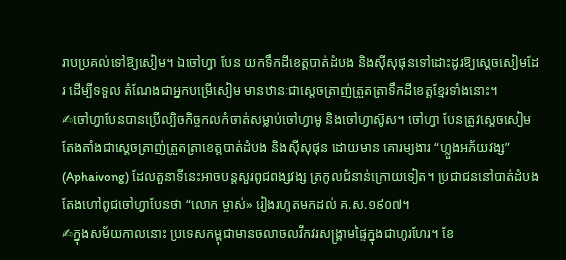រាបប្រគល់ទៅឱ្យសៀម។ ឯចៅហ្វា បែន យកទឹកដីខេត្តបាត់ដំបង និងស៊ីសុផុនទៅដោះដូរឱ្យស្ដេចសៀមដែរ ដើម្បីទទួល តំណែងជាអ្នកបម្រើសៀម មានឋានៈជាស្ដេចត្រាញ់ត្រួតត្រាទឹកដីខេត្តខ្មែរទាំងនោះ។
✍ចៅហ្វាបែនបានប្រើល្បិចកិច្ចកលកំចាត់សម្លាប់ចៅហ្វាមូ និងចៅហ្វាស៊ូស។ ចៅហ្វា បែនត្រូវស្ដេចសៀមតែងតាំងជាស្ដេចត្រាញ់ត្រួតត្រាខេត្តបាត់ដំបង និងស៊ីសុផុន ដោយមាន គោរម្យងារ “ហ្លួងអភ័យវង្ស” (Aphaivong) ដែលតួនាទីនេះអាចបន្តសួរពូជពង្សវង្ស ត្រកូលជំនាន់ក្រោយទៀត។ ប្រជាជននៅបាត់ដំបងតែងហៅពូជចៅហ្វាបែនថា “លោក ម្ចាស់» រៀងរហូតមកដល់ គ.ស.១៩០៧។
✍ក្នុងសម័យកាលនោះ ប្រទេសកម្ពុជាមានចលាចលវឹកវរសង្គ្រាមផ្ទៃក្នុងជាហូរហែរ។ ខែ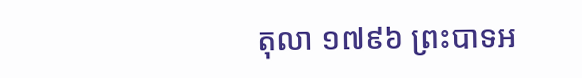តុលា ១៧៩៦ ព្រះបាទអ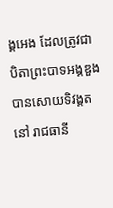ង្គអេង ដែលត្រូវជាបិតាព្រះបាទអង្គឌួងបានសោយទិវង្គត នៅ រាជធានី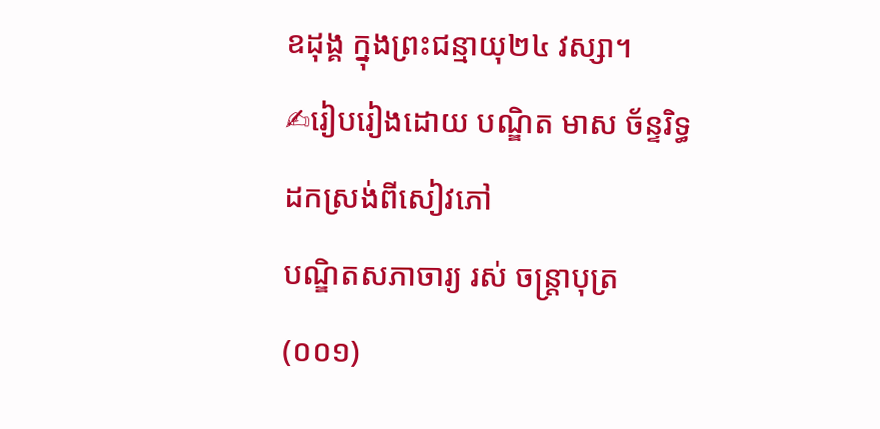ឧដុង្គ ក្នុងព្រះជន្មាយុ២៤ វស្សា។
✍រៀបរៀងដោយ បណ្ឌិត មាស ច័ន្ទរិទ្ធ
ដកស្រង់ពីសៀវភៅ
បណ្ឌិតសភាចារ្យ រស់ ចន្ត្រាបុត្រ
(០០១)